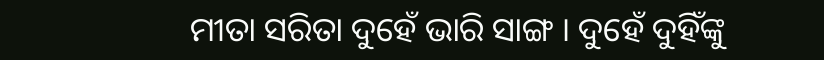ମୀତା ସରିତା ଦୁହେଁ ଭାରି ସାଙ୍ଗ । ଦୁହେଁ ଦୁହିଁଙ୍କୁ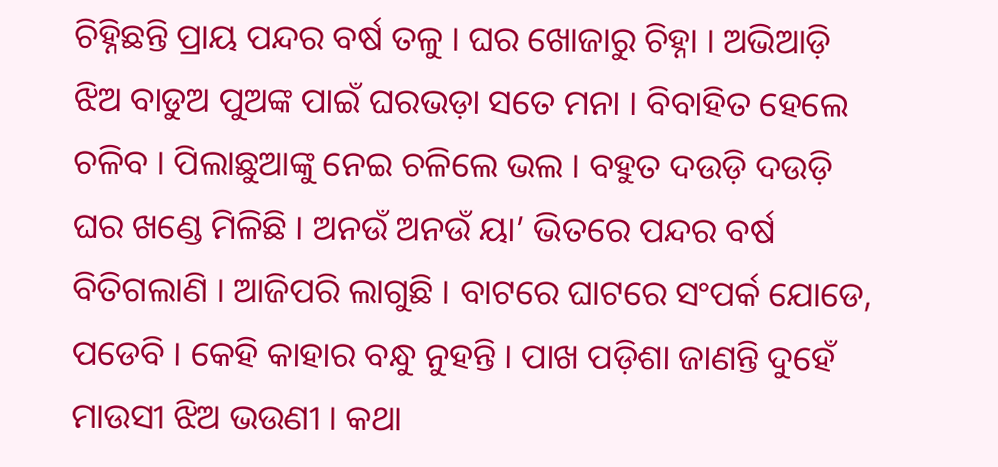ଚିହ୍ନିଛନ୍ତି ପ୍ରାୟ ପନ୍ଦର ବର୍ଷ ତଳୁ । ଘର ଖୋଜାରୁ ଚିହ୍ନା । ଅଭିଆଡ଼ି ଝିଅ ବାଡୁଅ ପୁଅଙ୍କ ପାଇଁ ଘରଭଡ଼ା ସତେ ମନା । ବିବାହିତ ହେଲେ ଚଳିବ । ପିଲାଛୁଆଙ୍କୁ ନେଇ ଚଳିଲେ ଭଲ । ବହୁତ ଦଉଡ଼ି ଦଉଡ଼ି ଘର ଖଣ୍ଡେ ମିଳିଛି । ଅନଉଁ ଅନଉଁ ୟା’ ଭିତରେ ପନ୍ଦର ବର୍ଷ ବିତିଗଲାଣି । ଆଜିପରି ଲାଗୁଛି । ବାଟରେ ଘାଟରେ ସଂପର୍କ ଯୋଡେ, ପଡେବି । କେହି କାହାର ବନ୍ଧୁ ନୁହନ୍ତି । ପାଖ ପଡ଼ିଶା ଜାଣନ୍ତି ଦୁହେଁ ମାଉସୀ ଝିଅ ଭଉଣୀ । କଥା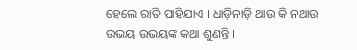ହେଲେ ରାତି ପାହିଯାଏ । ଧାଡ଼ିନାଡ଼ି ଥାଉ କି ନଥାଉ ଉଭୟ ଉଭୟଙ୍କ କଥା ଶୁଣନ୍ତି ।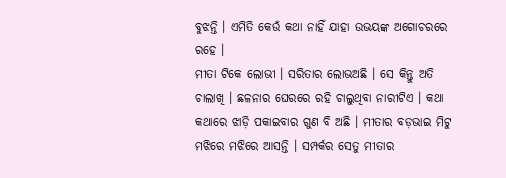ବୁଝନ୍ତି । ଏମିତି କେଉଁ କଥା ନାହିଁ ଯାହା ଉଭୟଙ୍କ ଅଗୋଚରରେ ରହେ ।
ମୀତା ଟିକେ ଲୋଭୀ । ସରିତାର ଲୋଭଅଛି । ସେ କିନ୍ତୁ ଅତି ଚାଲାଖି । ଛଳନାର ଘେରରେ ରହି ଚାଲୁଥିବା ନାରୀଟିଏ । କଥା କଥାରେ ଝାଡ଼ି ପକାଇବାର ଗୁଣ ବି ଅଛି । ମୀତାର ବଡ଼ଭାଇ ମିଟୁ ମଝିରେ ମଝିରେ ଆସନ୍ତି । ସମ୍ପର୍କର ସେତୁ ମୀତାର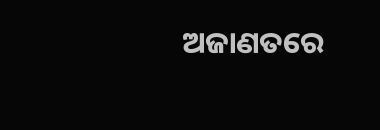ଅଜାଣତରେ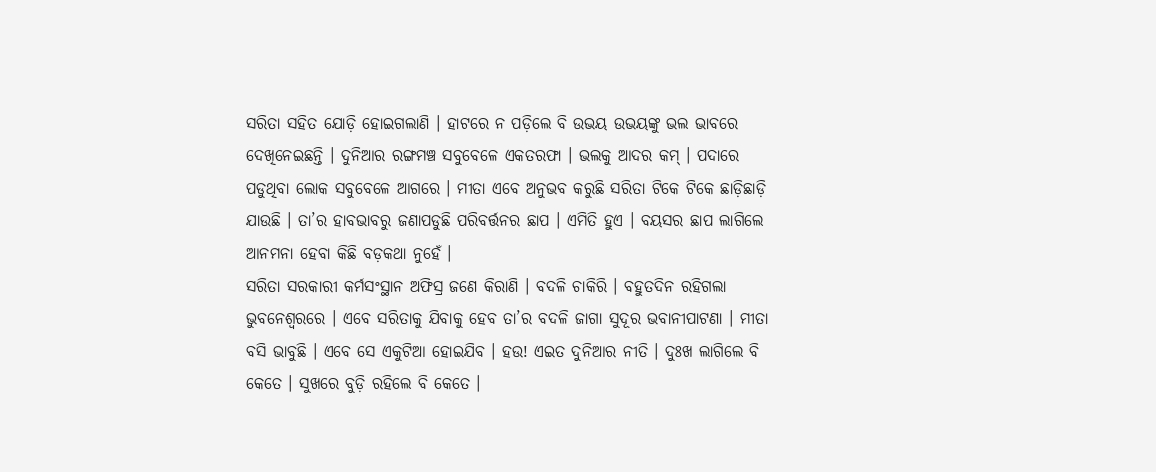ସରିତା ସହିତ ଯୋଡ଼ି ହୋଇଗଲାଣି । ହାଟରେ ନ ପଡ଼ିଲେ ବି ଉଭୟ ଉଭୟଙ୍କୁ ଭଲ ଭାବରେ ଦେଖିନେଇଛନ୍ତି । ଦୁନିଆର ରଙ୍ଗମଞ୍ଚ ସବୁବେଳେ ଏକତରଫା । ଭଲକୁ ଆଦର କମ୍ । ପଦାରେ ପଡୁଥିବା ଲୋକ ସବୁବେଳେ ଆଗରେ । ମୀତା ଏବେ ଅନୁଭବ କରୁଛି ସରିତା ଟିକେ ଟିକେ ଛାଡ଼ିଛାଡ଼ି ଯାଉଛି । ତା’ର ହାବଭାବରୁ ଜଣାପଡୁଛି ପରିବର୍ତ୍ତନର ଛାପ । ଏମିତି ହୁଏ । ବୟସର ଛାପ ଲାଗିଲେ ଆନମନା ହେବା କିଛି ବଡ଼କଥା ନୁହେଁ ।
ସରିତା ସରକାରୀ କର୍ମସଂସ୍ଥାନ ଅଫିସ୍ର ଜଣେ କିରାଣି । ବଦଳି ଚାକିରି । ବହୁତଦିନ ରହିଗଲା ଭୁବନେଶ୍ୱରରେ । ଏବେ ସରିତାକୁ ଯିବାକୁ ହେବ ତା’ର ବଦଳି ଜାଗା ସୁଦୂର ଭବାନୀପାଟଣା । ମୀତା ବସି ଭାବୁଛି । ଏବେ ସେ ଏକୁଟିଆ ହୋଇଯିବ । ହଉ! ଏଇତ ଦୁନିଆର ନୀତି । ଦୁଃଖ ଲାଗିଲେ ବି କେତେ । ସୁଖରେ ବୁଡ଼ି ରହିଲେ ବି କେତେ ।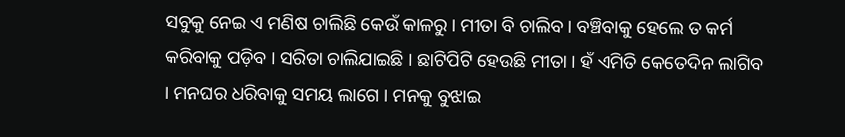ସବୁକୁ ନେଇ ଏ ମଣିଷ ଚାଲିଛି କେଉଁ କାଳରୁ । ମୀତା ବି ଚାଲିବ । ବଞ୍ଚିବାକୁ ହେଲେ ତ କର୍ମ କରିବାକୁ ପଡ଼ିବ । ସରିତା ଚାଲିଯାଇଛି । ଛାଟିପିଟି ହେଉଛି ମୀତା । ହଁ ଏମିତି କେତେଦିନ ଲାଗିବ । ମନଘର ଧରିବାକୁ ସମୟ ଲାଗେ । ମନକୁ ବୁଝାଇ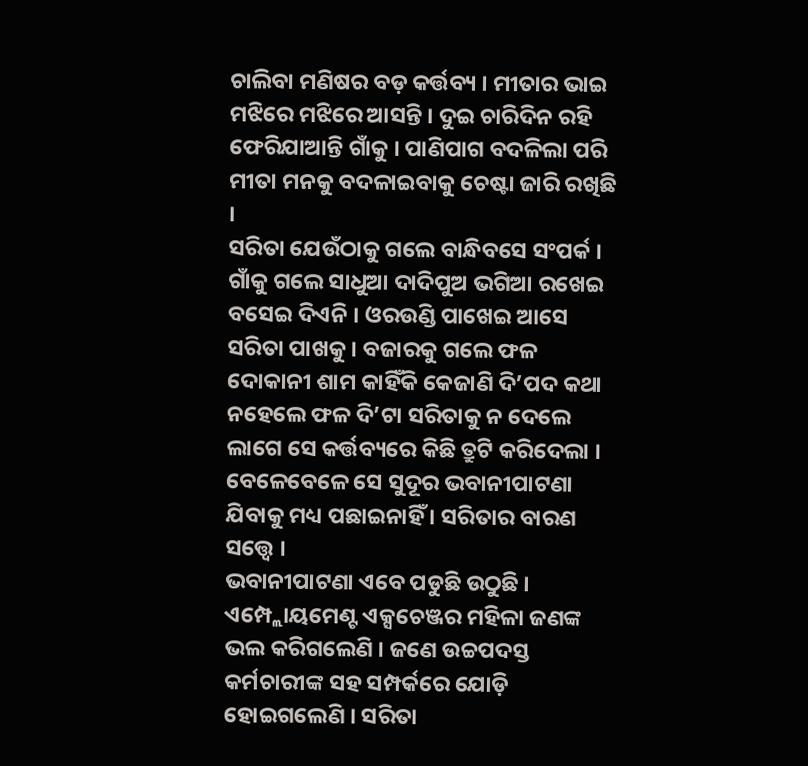ଚାଲିବା ମଣିଷର ବଡ଼ କର୍ତ୍ତବ୍ୟ । ମୀତାର ଭାଇ ମଝିରେ ମଝିରେ ଆସନ୍ତି । ଦୁଇ ଚାରିଦିନ ରହି ଫେରିଯାଆନ୍ତି ଗାଁକୁ । ପାଣିପାଗ ବଦଳିଲା ପରି ମୀତା ମନକୁ ବଦଳାଇବାକୁ ଚେଷ୍ଟା ଜାରି ରଖିଛି ।
ସରିତା ଯେଉଁଠାକୁ ଗଲେ ବାନ୍ଧିବସେ ସଂପର୍କ । ଗାଁକୁ ଗଲେ ସାଧୁଆ ଦାଦିପୁଅ ଭଗିଆ ରଖେଇ ବସେଇ ଦିଏନି । ଓରଉଣ୍ଡି ପାଖେଇ ଆସେ ସରିତା ପାଖକୁ । ବଜାରକୁ ଗଲେ ଫଳ ଦୋକାନୀ ଶାମ କାହିଁକି କେଜାଣି ଦି’ପଦ କଥା ନହେଲେ ଫଳ ଦି’ଟା ସରିତାକୁ ନ ଦେଲେ ଲାଗେ ସେ କର୍ତ୍ତବ୍ୟରେ କିଛି ତ୍ରୁଟି କରିଦେଲା । ବେଳେବେଳେ ସେ ସୁଦୂର ଭବାନୀପାଟଣା ଯିବାକୁ ମଧ୍ୟ ପଛାଇନାହିଁ । ସରିତାର ବାରଣ ସତ୍ତ୍ୱେ ।
ଭବାନୀପାଟଣା ଏବେ ପଡୁଛି ଉଠୁଛି । ଏମ୍ପ୍ଲୋୟମେଣ୍ଟ ଏକ୍ସଚେଞ୍ଜର ମହିଳା ଜଣଙ୍କ ଭଲ କରିଗଲେଣି । ଜଣେ ଉଚ୍ଚପଦସ୍ତ କର୍ମଚାରୀଙ୍କ ସହ ସମ୍ପର୍କରେ ଯୋଡ଼ି ହୋଇଗଲେଣି । ସରିତା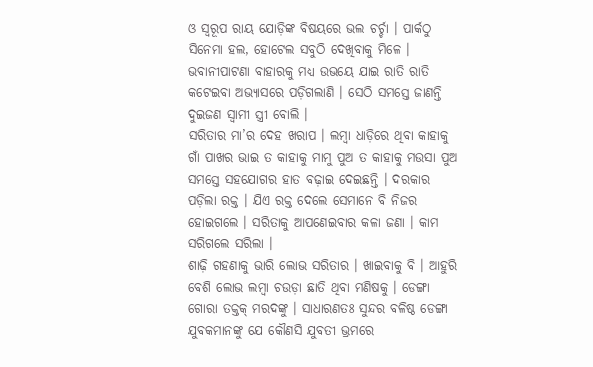ଓ ସ୍ୱରୂପ ରାୟ ଯୋଡ଼ିଙ୍କ ବିଷୟରେ ଭଲ ଚର୍ଚ୍ଚା । ପାର୍କଠୁ ସିନେମା ହଲ, ହୋଟେଲ ସବୁଠି ଦେଖିବାକୁ ମିଳେ । ଭବାନୀପାଟଣା ବାହାରକୁ ମଧ୍ୟ ଉଭୟେ ଯାଇ ରାତି ରାତି କଟେଇବା ଅଭ୍ୟାସରେ ପଡ଼ିଗଲାଣି । ସେଠି ସମସ୍ତେ ଜାଣନ୍ତି ଦୁଇଜଣ ସ୍ୱାମୀ ସ୍ତ୍ରୀ ବୋଲି ।
ସରିତାର ମା’ର ଦେହ ଖରାପ । ଲମ୍ବା ଧାଡ଼ିରେ ଥିବା କାହାକୁ ଗାଁ ପାଖର ଭାଇ ତ କାହାକୁ ମାମୁ ପୁଅ ତ କାହାକୁ ମଉସା ପୁଅ ସମସ୍ତେ ସହଯୋଗର ହାତ ବଢ଼ାଇ ଦେଇଛନ୍ତି । ଦରକାର ପଡ଼ିଲା ରକ୍ତ । ଯିଏ ରକ୍ତ ଦେଲେ ସେମାନେ ବି ନିଜର ହୋଇଗଲେ । ସରିତାକୁ ଆପଣେଇବାର କଳା ଜଣା । କାମ ସରିଗଲେ ସରିଲା ।
ଶାଢ଼ି ଗହଣାକୁ ଭାରି ଲୋଭ ସରିତାର । ଖାଇବାକୁ ବି । ଆହୁରି ବେଶି ଲୋଭ ଲମ୍ବା ଚଉଡ଼ା ଛାତି ଥିବା ମଣିଷକୁ । ଡେଙ୍ଗା ଗୋରା ତକ୍ତକ୍ ମରଦଙ୍କୁ । ସାଧାରଣତଃ ସୁନ୍ଦର ବଳିଷ୍ଠ ଡେଙ୍ଗା ଯୁବକମାନଙ୍କୁ ଯେ କୌଣସି ଯୁବତୀ ଭ୍ରମରେ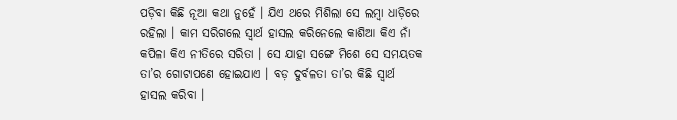ପଡ଼ିବା କିଛି ନୂଆ କଥା ନୁହେଁ । ଯିଏ ଥରେ ମିଶିଲା ସେ ଲମ୍ବା ଧାଡ଼ିରେ ରହିଲା । କାମ ସରିଗଲେ ସ୍ୱାର୍ଥ ହାସଲ କରିନେଲେ କାଶିଆ କିଏ ନାଁ କପିଳା କିଏ ନୀତିରେ ସରିତା । ସେ ଯାହା ସଙ୍ଗେ ମିଶେ ସେ ସମୟତକ ତା’ର ଗୋଟାପଣେ ହୋଇଯାଏ । ବଡ଼ ଦୁର୍ବଳତା ତା’ର କିଛି ସ୍ୱାର୍ଥ ହାସଲ କରିବା ।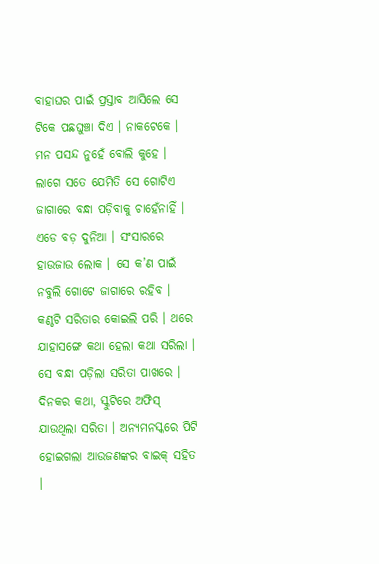ବାହାଘର ପାଇଁ ପ୍ରସ୍ତାବ ଆସିଲେ ସେ ଟିକେ ପଛଘୁଞ୍ଚା ଦିଏ । ନାକଟେକେ । ମନ ପସନ୍ଦ ନୁହେଁ ବୋଲି କୁହେ । ଲାଗେ ସତେ ଯେମିତି ସେ ଗୋଟିଏ ଜାଗାରେ ବନ୍ଧା ପଡ଼ିବାକୁ ଚାହେଁନାହିଁ । ଏଡେ ବଡ଼ ଦୁନିଆ । ସଂସାରରେ ହାଉଜାଉ ଲୋକ । ସେ କ’ଣ ପାଇଁ ନବୁଲି ଗୋଟେ ଜାଗାରେ ରହିବ ।
କଣ୍ଠଟି ସରିତାର କୋଇଲି ପରି । ଥରେ ଯାହାସଙ୍ଗେ କଥା ହେଲା କଥା ସରିଲା । ସେ ବନ୍ଧା ପଡ଼ିଲା ସରିତା ପାଖରେ । ଦିନକର କଥା, ସ୍କୁଟିରେ ଅଫିସ୍ ଯାଉଥିଲା ସରିତା । ଅନ୍ୟମନସ୍କରେ ପିଟି ହୋଇଗଲା ଆଉଜଣଙ୍କର ବାଇକ୍ ସହିତ ।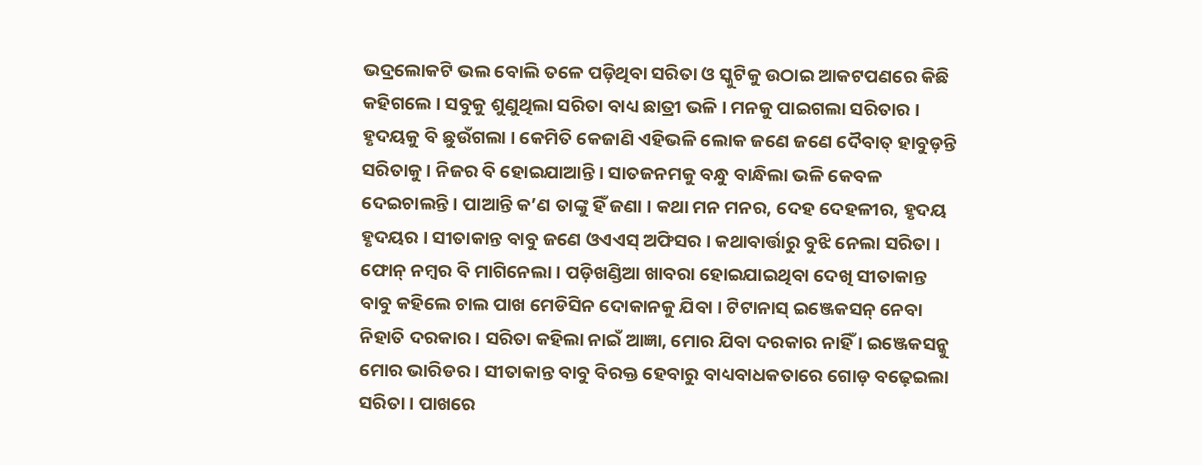ଭଦ୍ରଲୋକଟି ଭଲ ବୋଲି ତଳେ ପଡ଼ିଥିବା ସରିତା ଓ ସ୍କୁଟିକୁ ଉଠାଇ ଆକଟପଣରେ କିଛି କହିଗଲେ । ସବୁକୁ ଶୁଣୁଥିଲା ସରିତା ବାଧ୍ୟ ଛାତ୍ରୀ ଭଳି । ମନକୁ ପାଇଗଲା ସରିତାର । ହୃଦୟକୁ ବି ଛୁଉଁଗଲା । କେମିତି କେଜାଣି ଏହିଭଳି ଲୋକ ଜଣେ ଜଣେ ଦୈବାତ୍ ହାବୁଡ଼ନ୍ତି ସରିତାକୁ । ନିଜର ବି ହୋଇଯାଆନ୍ତି । ସାତଜନମକୁ ବନ୍ଧୁ ବାନ୍ଧିଲା ଭଳି କେବଳ ଦେଇଚାଲନ୍ତି । ପାଆନ୍ତି କ’ଣ ତାଙ୍କୁ ହିଁ ଜଣା । କଥା ମନ ମନର, ଦେହ ଦେହଳୀର, ହୃଦୟ ହୃଦୟର । ସୀତାକାନ୍ତ ବାବୁ ଜଣେ ଓଏଏସ୍ ଅଫିସର । କଥାବାର୍ତ୍ତାରୁ ବୁଝି ନେଲା ସରିତା । ଫୋନ୍ ନମ୍ବର ବି ମାଗିନେଲା । ପଡ଼ିଖଣ୍ଡିଆ ଖାବରା ହୋଇଯାଇଥିବା ଦେଖି ସୀତାକାନ୍ତ ବାବୁ କହିଲେ ଚାଲ ପାଖ ମେଡିସିନ ଦୋକାନକୁ ଯିବା । ଟିଟାନାସ୍ ଇଞ୍ଜେକସନ୍ ନେବା ନିହାତି ଦରକାର । ସରିତା କହିଲା ନାଇଁ ଆଜ୍ଞା, ମୋର ଯିବା ଦରକାର ନାହିଁ । ଇଞ୍ଜେକସନ୍କୁ ମୋର ଭାରିଡର । ସୀତାକାନ୍ତ ବାବୁ ବିରକ୍ତ ହେବାରୁ ବାଧ୍ୟବାଧକତାରେ ଗୋଡ଼ ବଢ଼େଇଲା ସରିତା । ପାଖରେ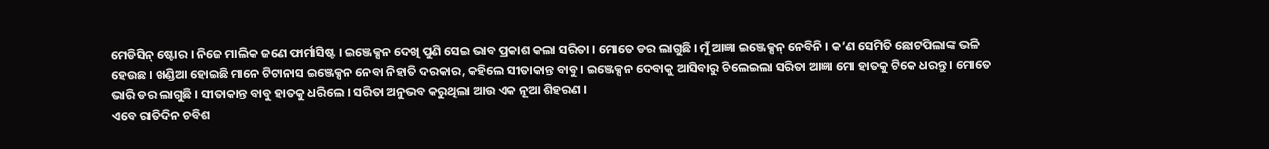ମେଡିସିନ୍ ଷ୍ଟୋର । ନିଜେ ମାଲିକ ଜଣେ ଫାର୍ମାସିଷ୍ଟ । ଇଞ୍ଜେକ୍ସନ ଦେଖି ପୁଣି ସେଇ ଭାବ ପ୍ରକାଶ କଲା ସରିତା । ମୋତେ ଡର ଲାଗୁଛି । ମୁଁ ଆଜ୍ଞା ଇଞ୍ଜେକ୍ସନ୍ ନେବିନି । କ’ଣ ସେମିତି ଛୋଟପିଲାଙ୍କ ଭଳି ହେଉଛ । ଖଣ୍ଡିଆ ହୋଇଛି ମାନେ ଟିଟାନାସ ଇଞ୍ଜେକ୍ସନ ନେବା ନିହାତି ଦରକାର, କହିଲେ ସୀତାକାନ୍ତ ବାବୁ । ଇଞ୍ଜେକ୍ସନ ଦେବାକୁ ଆସିବାରୁ ଚିଲେଇଲା ସରିତା ଆଜ୍ଞା ମୋ ହାତକୁ ଟିକେ ଧରନ୍ତୁ । ମୋତେ ଭାରି ଡର ଲାଗୁଛି । ସୀତାକାନ୍ତ ବାବୁ ହାତକୁ ଧରିଲେ । ସରିତା ଅନୁଭବ କରୁଥିଲା ଆଉ ଏକ ନୂଆ ଶିହରଣ ।
ଏବେ ରାତିଦିନ ଚବିଶ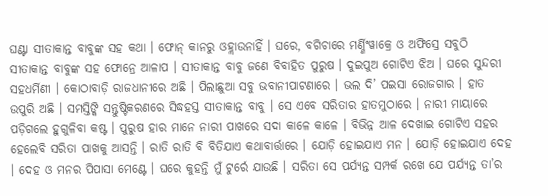ଘଣ୍ଟା ସୀତାକାନ୍ତ ବାବୁଙ୍କ ସହ କଥା । ଫୋନ୍ କାନରୁ ଓହ୍ଲାଉନାହିଁ । ଘରେ, ବଗିଚାରେ ମର୍ଣ୍ଣିଂୱାକ୍ରେ ଓ ଅଫିସ୍ରେ ସବୁଠି ସୀତାକାନ୍ତ ବାବୁଙ୍କ ସହ ଫୋନ୍ରେ ଆଳାପ । ସୀତାକାନ୍ତ ବାବୁ ଜଣେ ବିବାହିତ ପୁରୁଷ । ଦୁଇପୁଅ ଗୋଟିଏ ଝିଅ । ଘରେ ସୁନ୍ଦରୀ ସହଧର୍ମିଣୀ । କୋଠାବାଡ଼ି ରାଜଧାନୀରେ ଅଛି । ପିଲାଛୁଆ ସବୁ ଭବାନୀପାଟଣାରେ । ଭଲ ଦି’ ପଇସା ରୋଜଗାର । ହାତ ଉପୁରି ଅଛି । ସମସ୍ତିଙ୍କି ସନ୍ତୁଷ୍ଟିକରଣରେ ସିଦ୍ଧହସ୍ତ ସୀତାକାନ୍ତ ବାବୁ । ସେ ଏବେ ସରିତାର ହାତମୁଠାରେ । ନାରୀ ମାୟାରେ ପଡ଼ିଗଲେ ହୁଗୁଳିବା କଷ୍ଟ । ପୁରୁଷ ହାର ମାନେ ନାରୀ ପାଖରେ ସଦା କାଳେ କାଳେ । ବିଭିନ୍ନ ଆଳ ଦେଖାଇ ଗୋଟିଏ ସହର ହେଲେବି ସରିତା ପାଖକୁ ଆସନ୍ତି । ରାତି ରାତି ବି ବିତିଯାଏ କଥାବାର୍ତ୍ତାରେ । ଯୋଡ଼ି ହୋଇଯାଏ ମନ । ଯୋଡ଼ି ହୋଇଯାଏ ଦେହ । ଦେହ ଓ ମନର ପିପାସା ମେଣ୍ଟେ । ଘରେ କୁହନ୍ତି ମୁଁ ଟୁର୍ରେ ଯାଉଛି । ସରିତା ସେ ପର୍ଯ୍ୟନ୍ତ ସମ୍ପର୍କ ରଖେ ଯେ ପର୍ଯ୍ୟନ୍ତ ତା’ର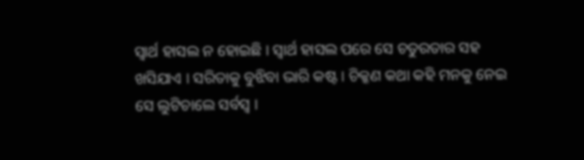ସ୍ୱାର୍ଥ ହାସଲ ନ ହୋଇଛି । ସ୍ୱାର୍ଥ ହାସଲ ପରେ ସେ ଚତୁରତାର ସହ ଖସିଯାଏ । ସରିତାକୁ ବୁଝିବା ଭାରି କଷ୍ଟ । ଚିକ୍କଣ କଥା କହି ମନକୁ ନେଇ ସେ ଲୁଟିଚାଲେ ସର୍ବସ୍ୱ ।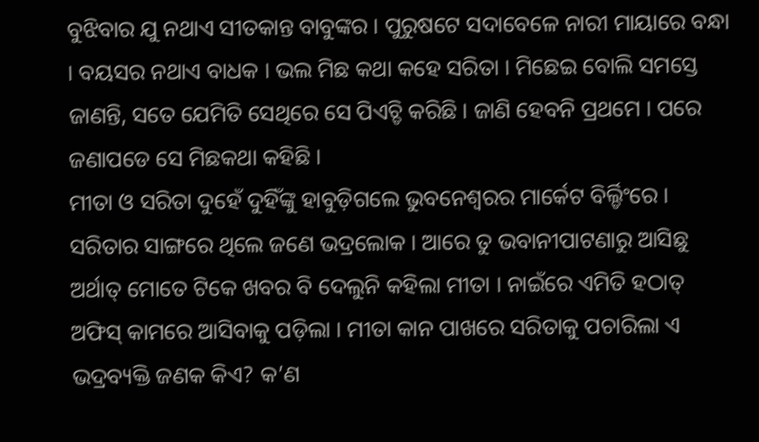ବୁଝିବାର ଯୁ ନଥାଏ ସୀତକାନ୍ତ ବାବୁଙ୍କର । ପୁରୁଷଟେ ସଦାବେଳେ ନାରୀ ମାୟାରେ ବନ୍ଧା । ବୟସର ନଥାଏ ବାଧକ । ଭଲ ମିଛ କଥା କହେ ସରିତା । ମିଛେଇ ବୋଲି ସମସ୍ତେ ଜାଣନ୍ତି, ସତେ ଯେମିତି ସେଥିରେ ସେ ପିଏଚ୍ଡି କରିଛି । ଜାଣି ହେବନି ପ୍ରଥମେ । ପରେ ଜଣାପଡେ ସେ ମିଛକଥା କହିଛି ।
ମୀତା ଓ ସରିତା ଦୁହେଁ ଦୁହିଁଙ୍କୁ ହାବୁଡ଼ିଗଲେ ଭୁବନେଶ୍ୱରର ମାର୍କେଟ ବିର୍ଲ୍ଡିଂରେ । ସରିତାର ସାଙ୍ଗରେ ଥିଲେ ଜଣେ ଭଦ୍ରଲୋକ । ଆରେ ତୁ ଭବାନୀପାଟଣାରୁ ଆସିଛୁ ଅର୍ଥାତ୍ ମୋତେ ଟିକେ ଖବର ବି ଦେଲୁନି କହିଲା ମୀତା । ନାଇଁରେ ଏମିତି ହଠାତ୍ ଅଫିସ୍ କାମରେ ଆସିବାକୁ ପଡ଼ିଲା । ମୀତା କାନ ପାଖରେ ସରିତାକୁ ପଚାରିଲା ଏ ଭଦ୍ରବ୍ୟକ୍ତି ଜଣକ କିଏ? କ’ଣ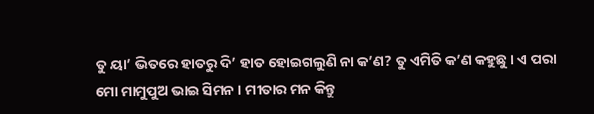ତୁ ୟା’ ଭିତରେ ହାତରୁ ଦି’ ହାତ ହୋଇଗଲୁଣି ନା କ’ଣ? ତୁ ଏମିତି କ’ଣ କହୁଛୁ । ଏ ପରା ମୋ ମାମୁପୁଅ ଭାଇ ସିମନ । ମୀତାର ମନ କିନ୍ତୁ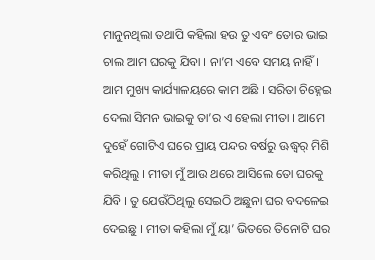ମାନୁନଥିଲା ତଥାପି କହିଲା ହଉ ତୁ ଏବଂ ତୋର ଭାଇ ଚାଲ ଆମ ଘରକୁ ଯିବା । ନା’ମ ଏବେ ସମୟ ନାହିଁ । ଆମ ମୁଖ୍ୟ କାର୍ଯ୍ୟାଳୟରେ କାମ ଅଛି । ସରିତା ଚିହ୍ନେଇ ଦେଲା ସିମନ ଭାଇକୁ ତା’ର ଏ ହେଲା ମୀତା । ଆମେ ଦୁହେଁ ଗୋଟିଏ ଘରେ ପ୍ରାୟ ପନ୍ଦର ବର୍ଷରୁ ଊଦ୍ଧ୍ୱର୍ ମିଶି କରିଥିଲୁ । ମୀତା ମୁଁ ଆଉ ଥରେ ଆସିଲେ ତୋ ଘରକୁ ଯିବି । ତୁ ଯେଉଁଠିଥିଲୁ ସେଇଠି ଅଛୁନା ଘର ବଦଳେଇ ଦେଇଛୁ । ମୀତା କହିଲା ମୁଁ ୟା’ ଭିତରେ ତିନୋଟି ଘର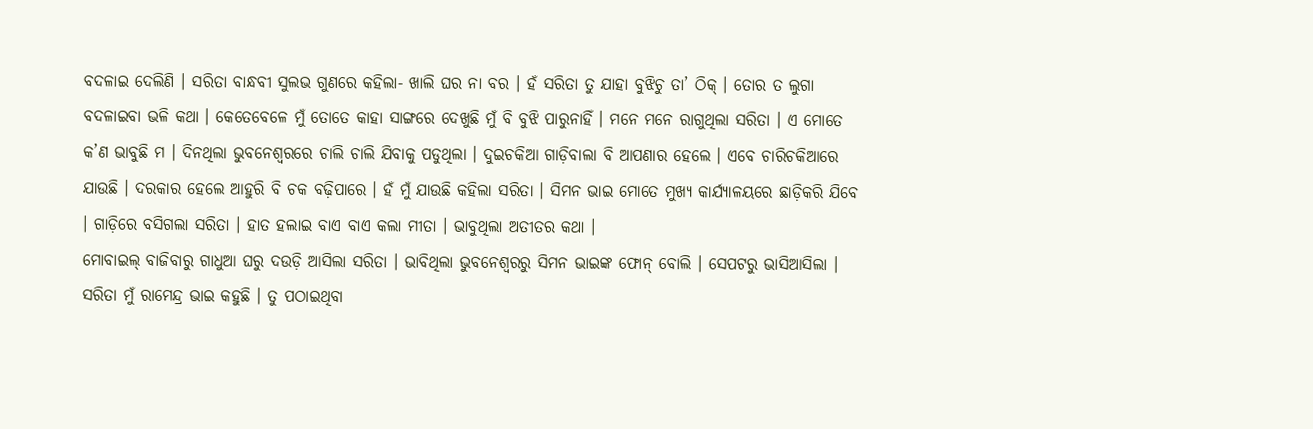ବଦଳାଇ ଦେଲିଣି । ସରିତା ବାନ୍ଧବୀ ସୁଲଭ ଗୁଣରେ କହିଲା- ଖାଲି ଘର ନା ବର । ହଁ ସରିତା ତୁ ଯାହା ବୁଝିଚୁ ତା’ ଠିକ୍ । ତୋର ତ ଲୁଗା ବଦଳାଇବା ଭଳି କଥା । କେତେବେଳେ ମୁଁ ତୋତେ କାହା ସାଙ୍ଗରେ ଦେଖୁଛି ମୁଁ ବି ବୁଝି ପାରୁନାହିଁ । ମନେ ମନେ ରାଗୁଥିଲା ସରିତା । ଏ ମୋତେ କ’ଣ ଭାବୁଛି ମ । ଦିନଥିଲା ଭୁବନେଶ୍ୱରରେ ଚାଲି ଚାଲି ଯିବାକୁ ପଡୁଥିଲା । ଦୁଇଚକିଆ ଗାଡ଼ିବାଲା ବି ଆପଣାର ହେଲେ । ଏବେ ଚାରିଚକିଆରେ ଯାଉଛି । ଦରକାର ହେଲେ ଆହୁରି ବି ଚକ ବଢ଼ିପାରେ । ହଁ ମୁଁ ଯାଉଛି କହିଲା ସରିତା । ସିମନ ଭାଇ ମୋତେ ମୁଖ୍ୟ କାର୍ଯ୍ୟାଳୟରେ ଛାଡ଼ିକରି ଯିବେ । ଗାଡ଼ିରେ ବସିଗଲା ସରିତା । ହାତ ହଲାଇ ବାଏ ବାଏ କଲା ମୀତା । ଭାବୁଥିଲା ଅତୀତର କଥା ।
ମୋବାଇଲ୍ ବାଜିବାରୁ ଗାଧୁଆ ଘରୁ ଦଉଡ଼ି ଆସିଲା ସରିତା । ଭାବିଥିଲା ଭୁବନେଶ୍ୱରରୁ ସିମନ ଭାଇଙ୍କ ଫୋନ୍ ବୋଲି । ସେପଟରୁ ଭାସିଆସିଲା । ସରିତା ମୁଁ ରାମେନ୍ଦ୍ର ଭାଇ କହୁଛି । ତୁ ପଠାଇଥିବା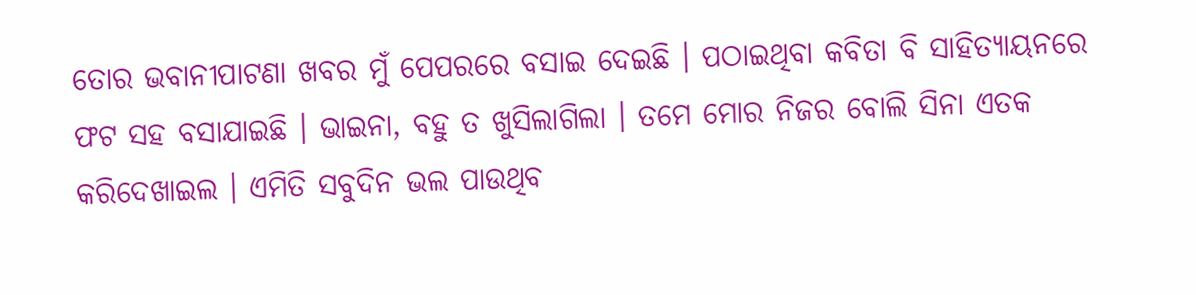ତୋର ଭବାନୀପାଟଣା ଖବର ମୁଁ ପେପରରେ ବସାଇ ଦେଇଛି । ପଠାଇଥିବା କବିତା ବି ସାହିତ୍ୟାୟନରେ ଫଟ ସହ ବସାଯାଇଛି । ଭାଇନା, ବହୁ ତ ଖୁସିଲାଗିଲା । ତମେ ମୋର ନିଜର ବୋଲି ସିନା ଏତକ କରିଦେଖାଇଲ । ଏମିତି ସବୁଦିନ ଭଲ ପାଉଥିବ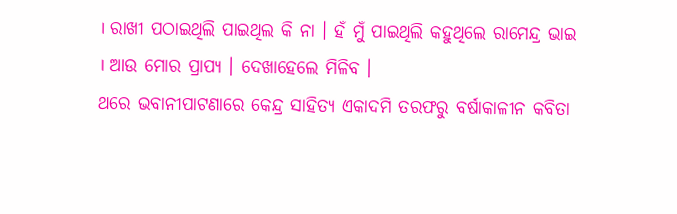। ରାଖୀ ପଠାଇଥିଲି ପାଇଥିଲ କି ନା । ହଁ ମୁଁ ପାଇଥିଲି କହୁଥିଲେ ରାମେନ୍ଦ୍ର ଭାଇ । ଆଉ ମୋର ପ୍ରାପ୍ୟ । ଦେଖାହେଲେ ମିଳିବ ।
ଥରେ ଭବାନୀପାଟଣାରେ କେନ୍ଦ୍ର ସାହିତ୍ୟ ଏକାଦମି ତରଫରୁ ବର୍ଷାକାଳୀନ କବିତା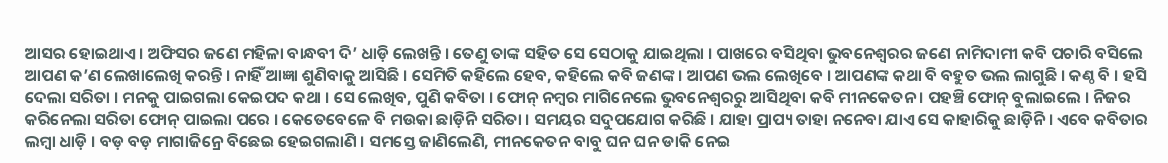ଆସର ହୋଇଥାଏ । ଅଫିସର ଜଣେ ମହିଳା ବାନ୍ଧବୀ ଦି’ ଧାଡ଼ି ଲେଖନ୍ତି । ତେଣୁ ତାଙ୍କ ସହିତ ସେ ସେଠାକୁ ଯାଇଥିଲା । ପାଖରେ ବସିଥିବା ଭୁବନେଶ୍ୱରର ଜଣେ ନାମିଦାମୀ କବି ପଚାରି ବସିଲେ ଆପଣ କ’ଣ ଲେଖାଲେଖି କରନ୍ତି । ନାହିଁ ଆଜ୍ଞା ଶୁଣିବାକୁ ଆସିଛି । ସେମିତି କହିଲେ ହେବ, କହିଲେ କବି ଜଣଙ୍କ । ଆପଣ ଭଲ ଲେଖିବେ । ଆପଣଙ୍କ କଥା ବି ବହୁତ ଭଲ ଲାଗୁଛି । କଣ୍ଠ ବି । ହସି ଦେଲା ସରିତା । ମନକୁ ପାଇଗଲା କେଇପଦ କଥା । ସେ ଲେଖିବ, ପୁଣି କବିତା । ଫୋନ୍ ନମ୍ବର ମାଗିନେଲେ ଭୁବନେଶ୍ୱରରୁ ଆସିଥିବା କବି ମୀନକେତନ । ପହଞ୍ଚି ଫୋନ୍ ବୁଲାଇଲେ । ନିଜର କରିନେଲା ସରିତା ଫୋନ୍ ପାଇଲା ପରେ । କେତେବେଳେ ବି ମଉକା ଛାଡ଼ିନି ସରିତା । ସମୟର ସଦୁପଯୋଗ କରିଛି । ଯାହା ପ୍ରାପ୍ୟ ତାହା ନନେବା ଯାଏ ସେ କାହାରିକୁ ଛାଡ଼ିନି । ଏବେ କବିତାର ଲମ୍ବା ଧାଡ଼ି । ବଡ଼ ବଡ଼ ମାଗାଜିନ୍ରେ ବିଛେଇ ହେଇଗଲାଣି । ସମସ୍ତେ ଜାଣିଲେଣି, ମୀନକେତନ ବାବୁ ଘନ ଘନ ଡାକି ନେଇ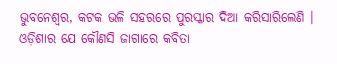ଭୁବନେଶ୍ୱର, କଟକ ଭଳି ସହରରେ ପୁରସ୍କାର ଦିଆ କରିସାରିଲେଣି । ଓଡ଼ିଶାର ଯେ କୌଣସି ଜାଗାରେ କବିତା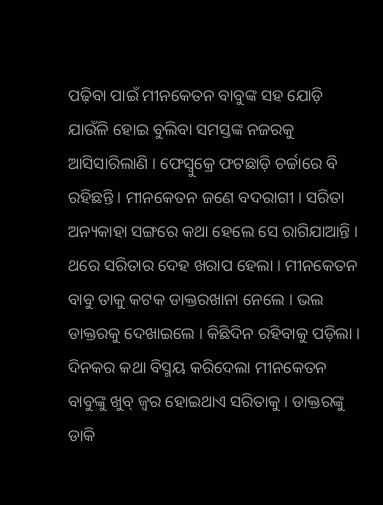ପଢ଼ିବା ପାଇଁ ମୀନକେତନ ବାବୁଙ୍କ ସହ ଯୋଡ଼ି ଯାଉଁଳି ହୋଇ ବୁଲିବା ସମସ୍ତଙ୍କ ନଜରକୁ ଆସିସାରିଲାଣି । ଫେସ୍ବୁକ୍ରେ ଫଟଛାଡ଼ି ଚର୍ଚ୍ଚାରେ ବି ରହିଛନ୍ତି । ମୀନକେତନ ଜଣେ ବଦରାଗୀ । ସରିତା ଅନ୍ୟକାହା ସଙ୍ଗରେ କଥା ହେଲେ ସେ ରାଗିଯାଆନ୍ତି ।
ଥରେ ସରିତାର ଦେହ ଖରାପ ହେଲା । ମୀନକେତନ ବାବୁ ତାକୁ କଟକ ଡାକ୍ତରଖାନା ନେଲେ । ଭଲ ଡାକ୍ତରକୁ ଦେଖାଇଲେ । କିଛିଦିନ ରହିବାକୁ ପଡ଼ିଲା । ଦିନକର କଥା ବିସ୍ମୟ କରିଦେଲା ମୀନକେତନ ବାବୁଙ୍କୁ ଖୁବ୍ ଜ୍ୱର ହୋଇଥାଏ ସରିତାକୁ । ଡାକ୍ତରଙ୍କୁ ଡାକି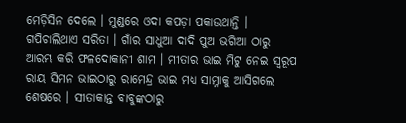ମେଡ଼ିସିନ ଦେଲେ । ମୁଣ୍ଡରେ ଓଦା କପଡ଼ା ପକାଉଥାନ୍ତି । ଗପିଚାଲିଥାଏ ସରିତା । ଗାଁର ସାଧୁଆ ଦାଦି ପୁଅ ଭଗିଆ ଠାରୁ ଆରମ୍ଭ କରି ଫଳଦୋକାନୀ ଶାମ । ମୀତାର ଭାଇ ମିଟୁ ନେଇ ସ୍ୱରୂପ ରାୟ ସିମନ ଭାଇଠାରୁ ରାମେନ୍ଦ୍ର ଭାଇ ମଧ୍ୟ ସାମ୍ନାକୁ ଆସିଗଲେ ଶେଷରେ । ସୀତାକାନ୍ତ ବାବୁଙ୍କଠାରୁ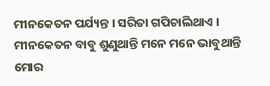ମୀନକେତନ ପର୍ଯ୍ୟନ୍ତ । ସରିତା ଗପିଚାଲିଥାଏ । ମୀନକେତନ ବାବୁ ଶୁଣୁଥାନ୍ତି ମନେ ମନେ ଭାବୁଥାନ୍ତି ମୋର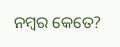ନମ୍ବର କେତେ?